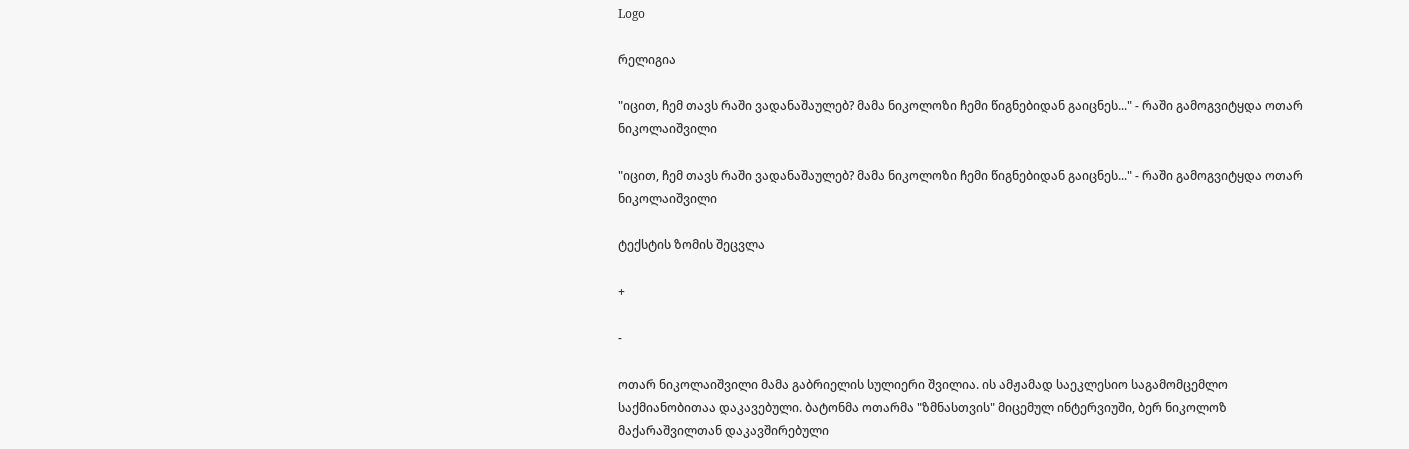Logo

რელიგია

"იცით, ჩემ თავს რაში ვადანაშაულებ? მამა ნიკოლოზი ჩემი წიგნებიდან გაიცნეს..." - რაში გამოგვიტყდა ოთარ ნიკოლაიშვილი

"იცით, ჩემ თავს რაში ვადანაშაულებ? მამა ნიკოლოზი ჩემი წიგნებიდან გაიცნეს..." - რაში გამოგვიტყდა ოთარ ნიკოლაიშვილი

ტექსტის ზომის შეცვლა

+

-

ოთარ ნიკოლაიშვილი მამა გაბრიელის სულიერი შვილია. ის ამჟამად საეკლესიო საგამომცემლო საქმიანობითაა დაკავებული. ბატონმა ოთარმა "ზმნასთვის" მიცემულ ინტერვიუში, ბერ ნიკოლოზ მაქარაშვილთან დაკავშირებული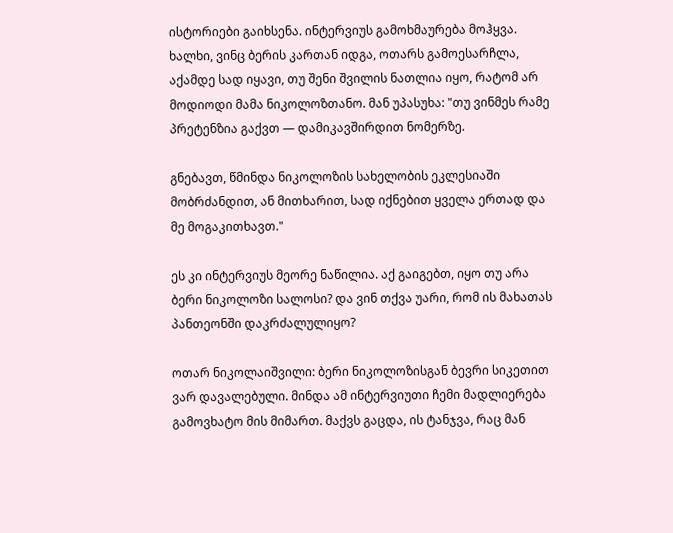ისტორიები გაიხსენა. ინტერვიუს გამოხმაურება მოჰყვა. ხალხი, ვინც ბერის კართან იდგა, ოთარს გამოესარჩლა, აქამდე სად იყავი, თუ შენი შვილის ნათლია იყო, რატომ არ მოდიოდი მამა ნიკოლოზთანო. მან უპასუხა: "თუ ვინმეს რამე პრეტენზია გაქვთ — დამიკავშირდით ნომერზე.

გნებავთ, წმინდა ნიკოლოზის სახელობის ეკლესიაში მობრძანდით, ან მითხარით, სად იქნებით ყველა ერთად და მე მოგაკითხავთ."

ეს კი ინტერვიუს მეორე ნაწილია. აქ გაიგებთ, იყო თუ არა ბერი ნიკოლოზი სალოსი? და ვინ თქვა უარი, რომ ის მახათას პანთეონში დაკრძალულიყო?

ოთარ ნიკოლაიშვილი: ბერი ნიკოლოზისგან ბევრი სიკეთით ვარ დავალებული. მინდა ამ ინტერვიუთი ჩემი მადლიერება გამოვხატო მის მიმართ. მაქვს გაცდა, ის ტანჯვა, რაც მან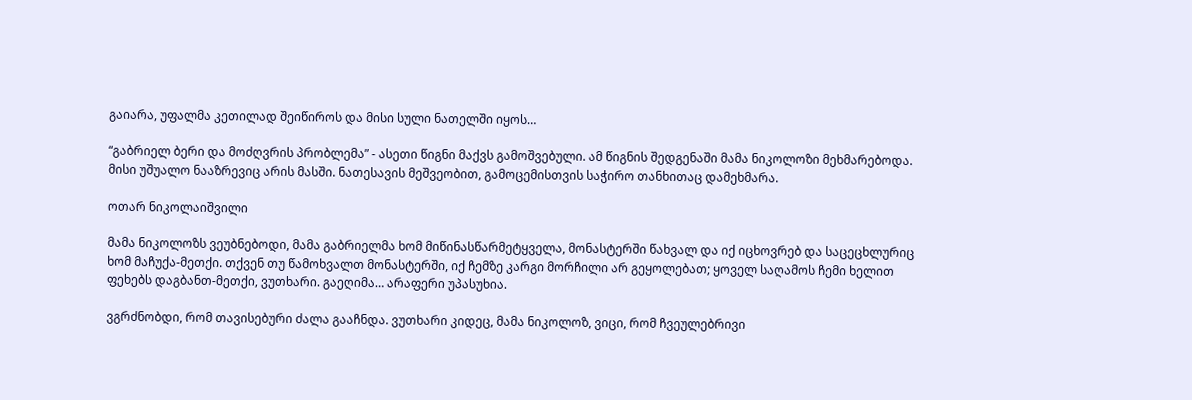გაიარა, უფალმა კეთილად შეიწიროს და მისი სული ნათელში იყოს…

“გაბრიელ ბერი და მოძღვრის პრობლემა” - ასეთი წიგნი მაქვს გამოშვებული. ამ წიგნის შედგენაში მამა ნიკოლოზი მეხმარებოდა. მისი უშუალო ნააზრევიც არის მასში. ნათესავის მეშვეობით, გამოცემისთვის საჭირო თანხითაც დამეხმარა.

ოთარ ნიკოლაიშვილი

მამა ნიკოლოზს ვეუბნებოდი, მამა გაბრიელმა ხომ მიწინასწარმეტყველა, მონასტერში წახვალ და იქ იცხოვრებ და საცეცხლურიც ხომ მაჩუქა-მეთქი. თქვენ თუ წამოხვალთ მონასტერში, იქ ჩემზე კარგი მორჩილი არ გეყოლებათ; ყოველ საღამოს ჩემი ხელით ფეხებს დაგბანთ-მეთქი, ვუთხარი. გაეღიმა… არაფერი უპასუხია.

ვგრძნობდი, რომ თავისებური ძალა გააჩნდა. ვუთხარი კიდეც, მამა ნიკოლოზ, ვიცი, რომ ჩვეულებრივი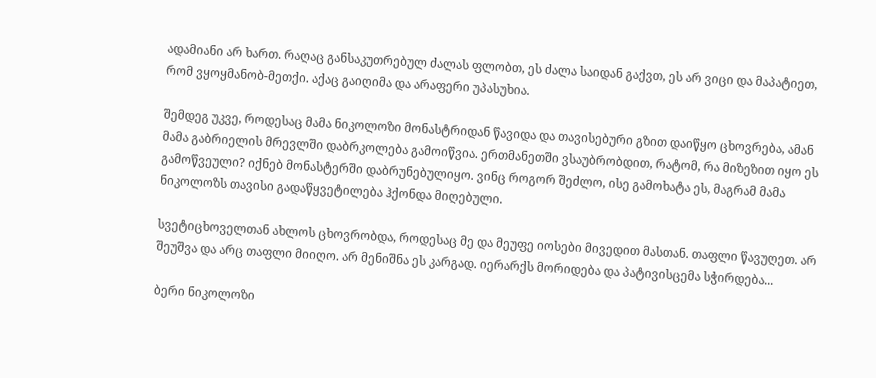ადამიანი არ ხართ. რაღაც განსაკუთრებულ ძალას ფლობთ, ეს ძალა საიდან გაქვთ, ეს არ ვიცი და მაპატიეთ, რომ ვყოყმანობ-მეთქი. აქაც გაიღიმა და არაფერი უპასუხია.

შემდეგ უკვე, როდესაც მამა ნიკოლოზი მონასტრიდან წავიდა და თავისებური გზით დაიწყო ცხოვრება, ამან მამა გაბრიელის მრევლში დაბრკოლება გამოიწვია. ერთმანეთში ვსაუბრობდით, რატომ, რა მიზეზით იყო ეს გამოწვეული? იქნებ მონასტერში დაბრუნებულიყო. ვინც როგორ შეძლო, ისე გამოხატა ეს, მაგრამ მამა ნიკოლოზს თავისი გადაწყვეტილება ჰქონდა მიღებული.

სვეტიცხოველთან ახლოს ცხოვრობდა, როდესაც მე და მეუფე იოსები მივედით მასთან. თაფლი წავუღეთ. არ შეუშვა და არც თაფლი მიიღო. არ მენიშნა ეს კარგად. იერარქს მორიდება და პატივისცემა სჭირდება...

ბერი ნიკოლოზი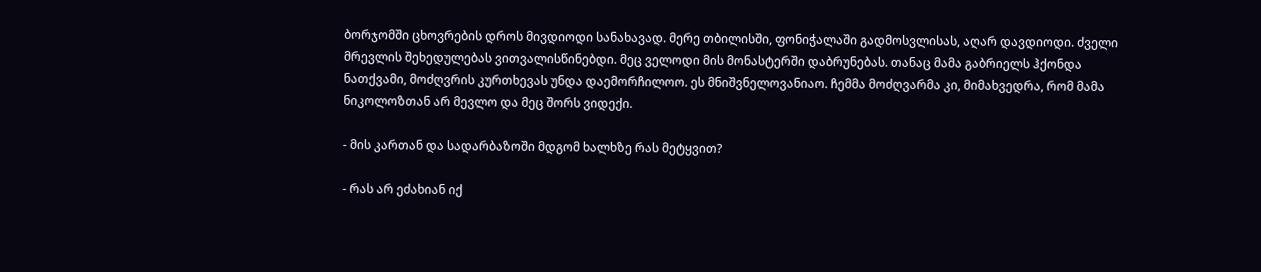ბორჯომში ცხოვრების დროს მივდიოდი სანახავად. მერე თბილისში, ფონიჭალაში გადმოსვლისას, აღარ დავდიოდი. ძველი მრევლის შეხედულებას ვითვალისწინებდი. მეც ველოდი მის მონასტერში დაბრუნებას. თანაც მამა გაბრიელს ჰქონდა ნათქვამი, მოძღვრის კურთხევას უნდა დაემორჩილოო. ეს მნიშვნელოვანიაო. ჩემმა მოძღვარმა კი, მიმახვედრა, რომ მამა ნიკოლოზთან არ მევლო და მეც შორს ვიდექი.

- მის კართან და სადარბაზოში მდგომ ხალხზე რას მეტყვით?

- რას არ ეძახიან იქ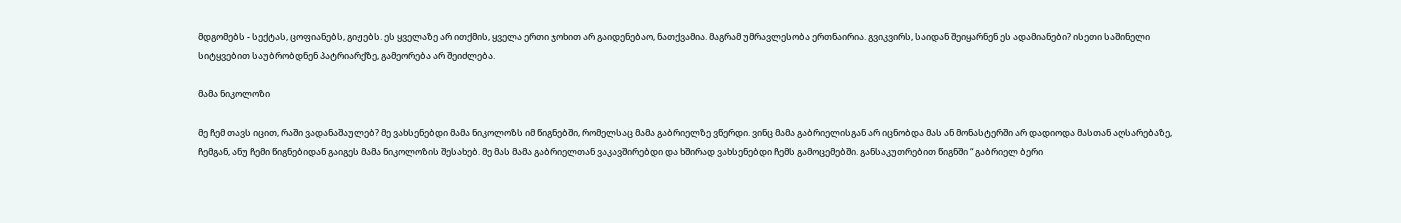მდგომებს - სექტას, ცოფიანებს, გიჟებს. ეს ყველაზე არ ითქმის, ყველა ერთი ჯოხით არ გაიდენებაო, ნათქვამია. მაგრამ უმრავლესობა ერთნაირია. გვიკვირს, საიდან შეიყარნენ ეს ადამიანები? ისეთი საშინელი სიტყვებით საუბრობდნენ პატრიარქზე, გამეორება არ შეიძლება.

მამა ნიკოლოზი

მე ჩემ თავს იცით, რაში ვადანაშაულებ? მე ვახსენებდი მამა ნიკოლოზს იმ წიგნებში, რომელსაც მამა გაბრიელზე ვწერდი. ვინც მამა გაბრიელისგან არ იცნობდა მას ან მონასტერში არ დადიოდა მასთან აღსარებაზე, ჩემგან, ანუ ჩემი წიგნებიდან გაიგეს მამა ნიკოლოზის შესახებ. მე მას მამა გაბრიელთან ვაკავშირებდი და ხშირად ვახსენებდი ჩემს გამოცემებში. განსაკუთრებით წიგნში “ გაბრიელ ბერი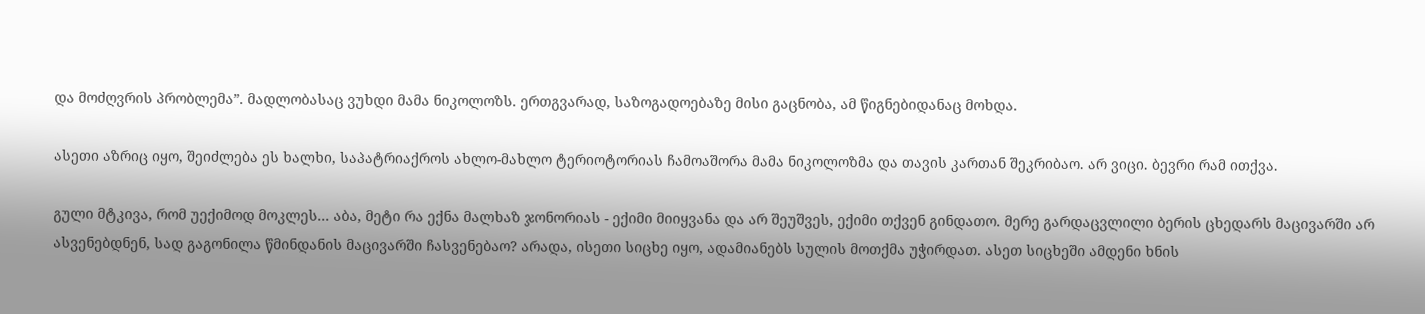და მოძღვრის პრობლემა”. მადლობასაც ვუხდი მამა ნიკოლოზს. ერთგვარად, საზოგადოებაზე მისი გაცნობა, ამ წიგნებიდანაც მოხდა.

ასეთი აზრიც იყო, შეიძლება ეს ხალხი, საპატრიაქროს ახლო-მახლო ტერიოტორიას ჩამოაშორა მამა ნიკოლოზმა და თავის კართან შეკრიბაო. არ ვიცი. ბევრი რამ ითქვა.

გული მტკივა, რომ უექიმოდ მოკლეს... აბა, მეტი რა ექნა მალხაზ ჯონორიას - ექიმი მიიყვანა და არ შეუშვეს, ექიმი თქვენ გინდათო. მერე გარდაცვლილი ბერის ცხედარს მაცივარში არ ასვენებდნენ, სად გაგონილა წმინდანის მაცივარში ჩასვენებაო? არადა, ისეთი სიცხე იყო, ადამიანებს სულის მოთქმა უჭირდათ. ასეთ სიცხეში ამდენი ხნის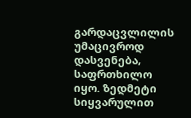გარდაცვლილის უმაცივროდ დასვენება, საფრთხილო იყო. ზედმეტი სიყვარულით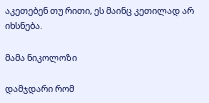აკეთებენ თუ რითი, ეს მაინც კეთილად არ იხსნება.

მამა ნიკოლოზი

დამჯდარი რომ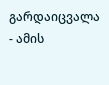გარდაიცვალა - ამის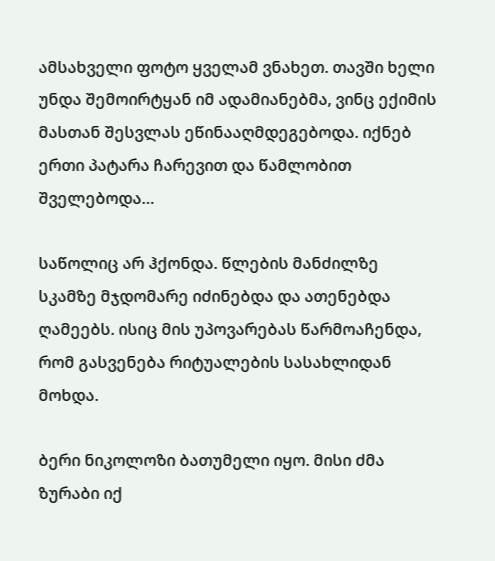ამსახველი ფოტო ყველამ ვნახეთ. თავში ხელი უნდა შემოირტყან იმ ადამიანებმა, ვინც ექიმის მასთან შესვლას ეწინააღმდეგებოდა. იქნებ ერთი პატარა ჩარევით და წამლობით შველებოდა…

საწოლიც არ ჰქონდა. წლების მანძილზე სკამზე მჯდომარე იძინებდა და ათენებდა ღამეებს. ისიც მის უპოვარებას წარმოაჩენდა, რომ გასვენება რიტუალების სასახლიდან მოხდა.

ბერი ნიკოლოზი ბათუმელი იყო. მისი ძმა ზურაბი იქ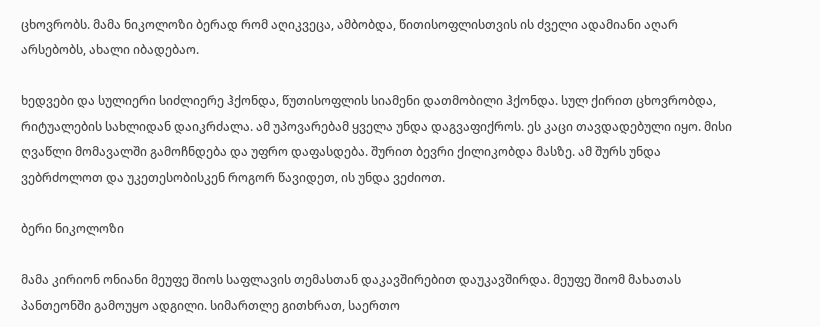ცხოვრობს. მამა ნიკოლოზი ბერად რომ აღიკვეცა, ამბობდა, წითისოფლისთვის ის ძველი ადამიანი აღარ არსებობს, ახალი იბადებაო.

ხედვები და სულიერი სიძლიერე ჰქონდა, წუთისოფლის სიამენი დათმობილი ჰქონდა. სულ ქირით ცხოვრობდა, რიტუალების სახლიდან დაიკრძალა. ამ უპოვარებამ ყველა უნდა დაგვაფიქროს. ეს კაცი თავდადებული იყო. მისი ღვაწლი მომავალში გამოჩნდება და უფრო დაფასდება. შურით ბევრი ქილიკობდა მასზე. ამ შურს უნდა ვებრძოლოთ და უკეთესობისკენ როგორ წავიდეთ, ის უნდა ვეძიოთ.

ბერი ნიკოლოზი

მამა კირიონ ონიანი მეუფე შიოს საფლავის თემასთან დაკავშირებით დაუკავშირდა. მეუფე შიომ მახათას პანთეონში გამოუყო ადგილი. სიმართლე გითხრათ, საერთო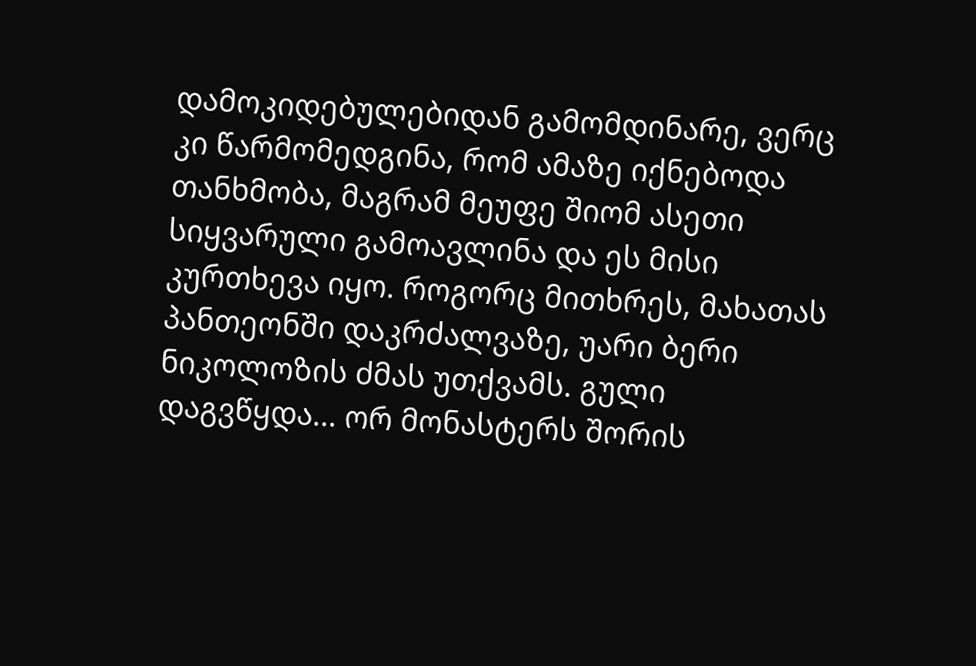დამოკიდებულებიდან გამომდინარე, ვერც კი წარმომედგინა, რომ ამაზე იქნებოდა თანხმობა, მაგრამ მეუფე შიომ ასეთი სიყვარული გამოავლინა და ეს მისი კურთხევა იყო. როგორც მითხრეს, მახათას პანთეონში დაკრძალვაზე, უარი ბერი ნიკოლოზის ძმას უთქვამს. გული დაგვწყდა... ორ მონასტერს შორის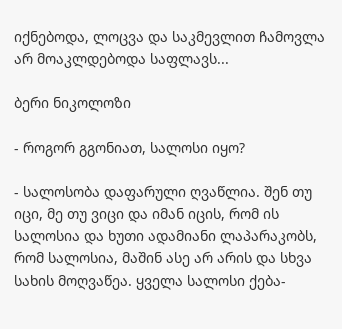იქნებოდა, ლოცვა და საკმევლით ჩამოვლა არ მოაკლდებოდა საფლავს...

ბერი ნიკოლოზი

- როგორ გგონიათ, სალოსი იყო?

- სალოსობა დაფარული ღვაწლია. შენ თუ იცი, მე თუ ვიცი და იმან იცის, რომ ის სალოსია და ხუთი ადამიანი ლაპარაკობს, რომ სალოსია, მაშინ ასე არ არის და სხვა სახის მოღვაწეა. ყველა სალოსი ქება-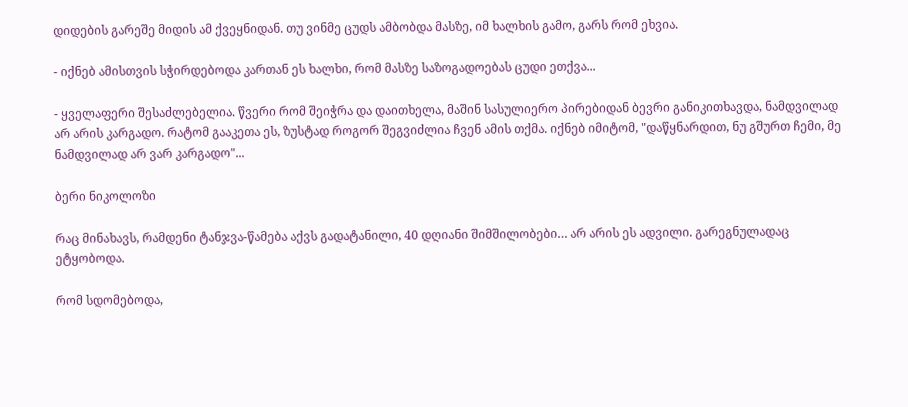დიდების გარეშე მიდის ამ ქვეყნიდან. თუ ვინმე ცუდს ამბობდა მასზე, იმ ხალხის გამო, გარს რომ ეხვია.

- იქნებ ამისთვის სჭირდებოდა კართან ეს ხალხი, რომ მასზე საზოგადოებას ცუდი ეთქვა...

- ყველაფერი შესაძლებელია. წვერი რომ შეიჭრა და დაითხელა, მაშინ სასულიერო პირებიდან ბევრი განიკითხავდა, ნამდვილად არ არის კარგადო. რატომ გააკეთა ეს, ზუსტად როგორ შეგვიძლია ჩვენ ამის თქმა. იქნებ იმიტომ, "დაწყნარდით, ნუ გშურთ ჩემი, მე ნამდვილად არ ვარ კარგადო"...

ბერი ნიკოლოზი

რაც მინახავს, რამდენი ტანჯვა-წამება აქვს გადატანილი, 40 დღიანი შიმშილობები… არ არის ეს ადვილი. გარეგნულადაც ეტყობოდა.

რომ სდომებოდა,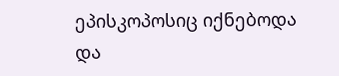ეპისკოპოსიც იქნებოდა და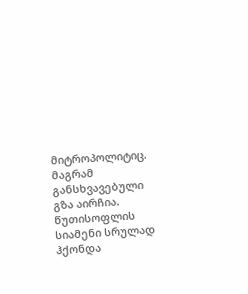მიტროპოლიტიც. მაგრამ განსხვავებული გზა აირჩია. წუთისოფლის სიამენი სრულად ჰქონდა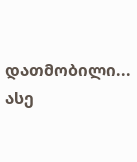დათმობილი... ასე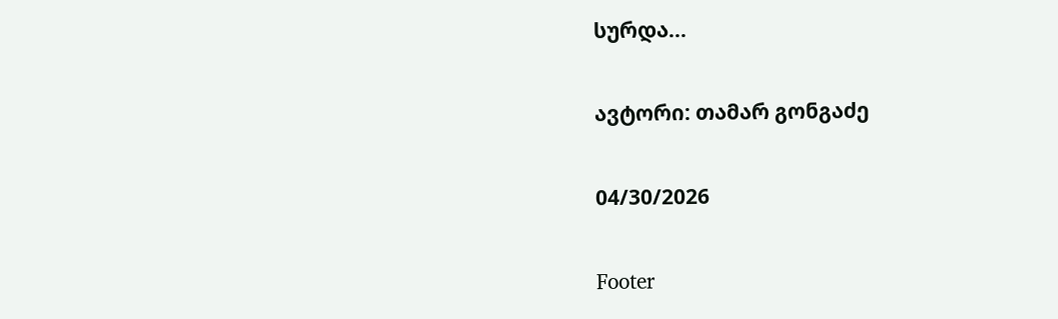სურდა...

ავტორი: თამარ გონგაძე

04/30/2026

Footer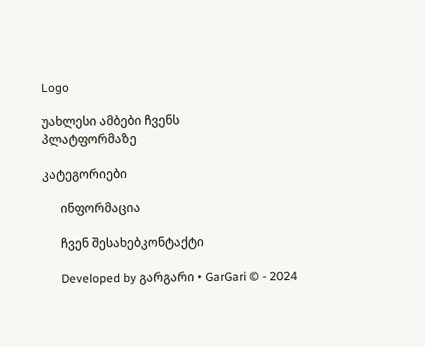Logo

უახლესი ამბები ჩვენს
პლატფორმაზე

კატეგორიები

      ინფორმაცია

      ჩვენ შესახებკონტაქტი

      Developed by გარგარი • GarGari © - 2024